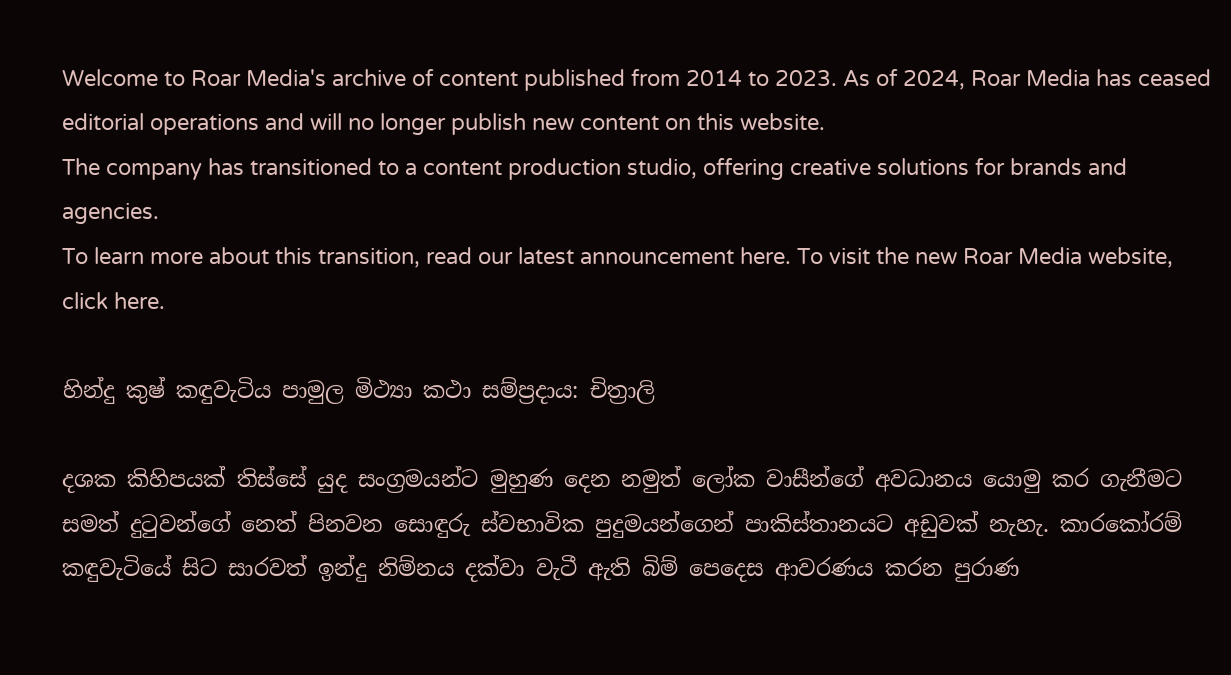Welcome to Roar Media's archive of content published from 2014 to 2023. As of 2024, Roar Media has ceased editorial operations and will no longer publish new content on this website.
The company has transitioned to a content production studio, offering creative solutions for brands and agencies.
To learn more about this transition, read our latest announcement here. To visit the new Roar Media website, click here.

හින්දු කුෂ් කඳුවැටිය පාමුල මිථ්‍යා කථා සම්ප්‍රදාය: චිත්‍රාලි

දශක කිහිපයක් තිස්සේ යුද සංග්‍රමයන්ට මුහුණ දෙන නමුත් ලෝක වාසීන්ගේ අවධානය යොමු කර ගැනීමට සමත් දුටුවන්ගේ නෙත් පිනවන සොඳුරු ස්වභාවික පුදුමයන්ගෙන් පාකිස්තානයට අඩුවක් නැහැ. කාරකෝරම් කඳුවැටියේ සිට සාරවත් ඉන්දු නිම්නය දක්වා වැටී ඇති බිම් පෙදෙස ආවරණය කරන පුරාණ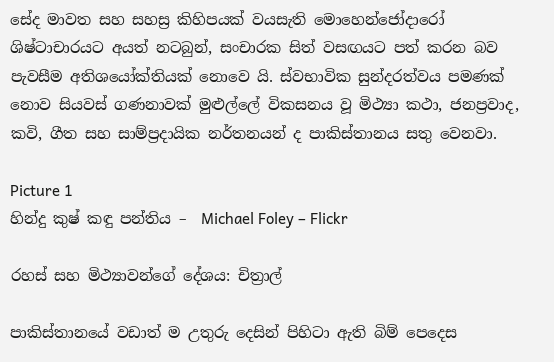සේද මාවත සහ සහස්‍ර කිහිපයක් වයසැති මොහෙන්ජෝදාරෝ ශිෂ්ටාචාරයට අයත් නටබුන්, සංචාරක සිත් වසඟයට පත් කරන බව පැවසීම අතිශයෝක්තියක් නොවෙ යි. ස්වභාවික සුන්දරත්වය පමණක් නොව සියවස් ගණනාවක් මුළුල්ලේ විකසනය වූ මිථ්‍යා කථා, ජනප්‍රවාද, කවි, ගීත සහ සාම්ප්‍රදායික නර්තනයන් ද පාකිස්තානය සතු වෙනවා.

Picture 1
හින්දු කුෂ් කඳු පන්තිය –  Michael Foley – Flickr

රහස් සහ මිථ්‍යාවන්ගේ දේශය: චිත්‍රාල්

පාකිස්තානයේ වඩාත් ම උතුරු දෙසින් පිහිටා ඇති බිම් පෙදෙස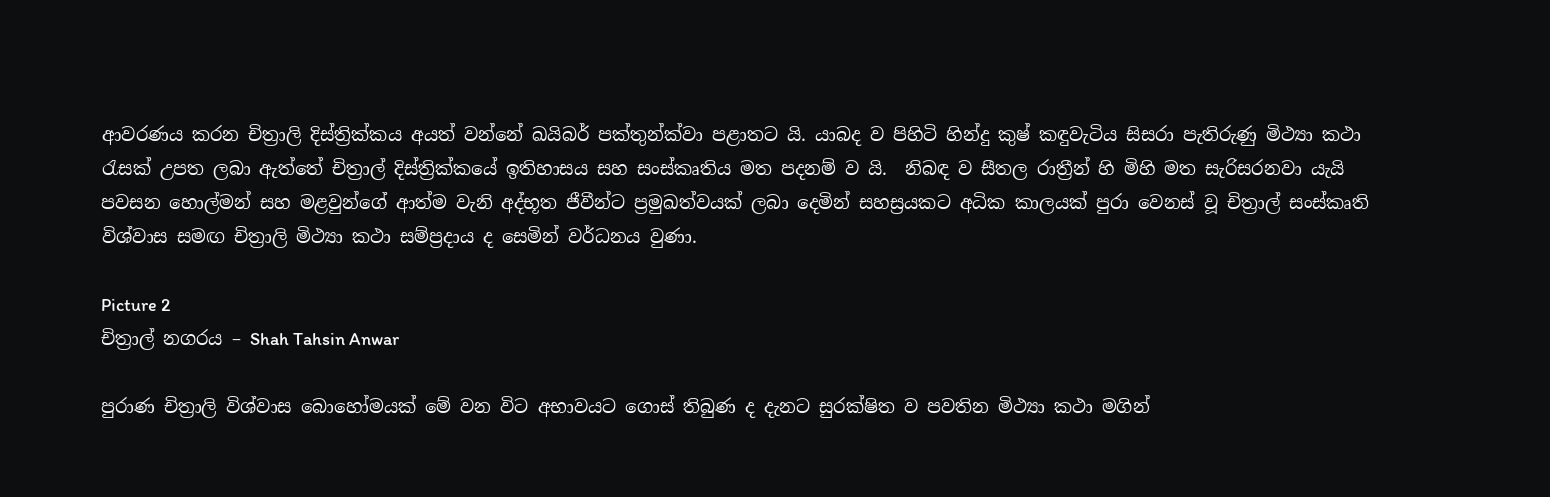ආවරණය කරන චිත්‍රාලි දිස්ත්‍රික්කය අයත් වන්නේ ඛයිබර් පක්තුන්ක්වා පළාතට යි. යාබද ව පිහිටි හින්දු කුෂ් කඳුවැටිය සිසරා පැතිරුණු මිථ්‍යා කථා රැසක් උපත ලබා ඇත්තේ චිත්‍රාල් දිස්ත්‍රික්කයේ ඉතිහාසය සහ සංස්කෘතිය මත පදනම් ව යි.  නිබඳ ව සීතල රාත්‍රීන් හි මිහි මත සැරිසරනවා යැයි පවසන හොල්මන් සහ මළවුන්ගේ ආත්ම වැනි අද්භූත ජීවීන්ට ප්‍රමුඛත්වයක් ලබා දෙමින් සහස්‍රයකට අධික කාලයක් පුරා වෙනස් වූ චිත්‍රාල් සංස්කෘති විශ්වාස සමඟ චිත්‍රාලි මිථ්‍යා කථා සම්ප්‍රදාය ද සෙමින් වර්ධනය වුණා.

Picture 2
චිත්‍රාල් නගරය – Shah Tahsin Anwar

පුරාණ චිත්‍රාලි විශ්වාස බොහෝමයක් මේ වන විට අභාවයට ගොස් තිබුණ ද දැනට සුරක්ෂිත ව පවතින මිථ්‍යා කථා මගින්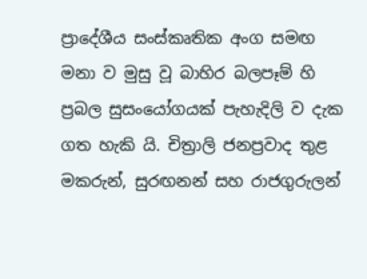ප්‍රාදේශීය සංස්කෘතික අංග සමඟ මනා ව මුසු වූ බාහිර බලපෑම් හි ප්‍රබල සුසංයෝගයක් පැහැදිලි ව දැක ගත හැකි යි. චිත්‍රාලි ජනප්‍රවාද තුළ මකරුන්, සුරඟනන් සහ රාජගුරුලන්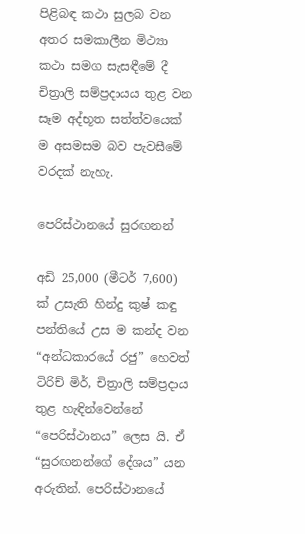පිළිබඳ කථා සුලබ වන අතර සමකාලීන මිථ්‍යා කථා සමග සැසඳීමේ දී චිත්‍රාලි සම්ප්‍රදායය තුළ වන සෑම අද්භූත සත්ත්වයෙක් ම අසමසම බව පැවසීමේ වරදක් නැහැ.

පෙරිස්ථානයේ සුරඟනන්

අඩි 25,000 (මීටර් 7,600) ක් උසැති හින්දු කුෂ් කඳු පන්තියේ උස ම කන්ද වන “අන්ධකාරයේ රජු” හෙවත් ටිරිච් මිර්, චිත්‍රාලි සම්ප්‍රදාය තුළ හැඳින්වෙන්නේ “පෙරිස්ථානය” ලෙස යි. ඒ “සුරඟනන්ගේ දේශය” යන අරුතින්. පෙරිස්ථානයේ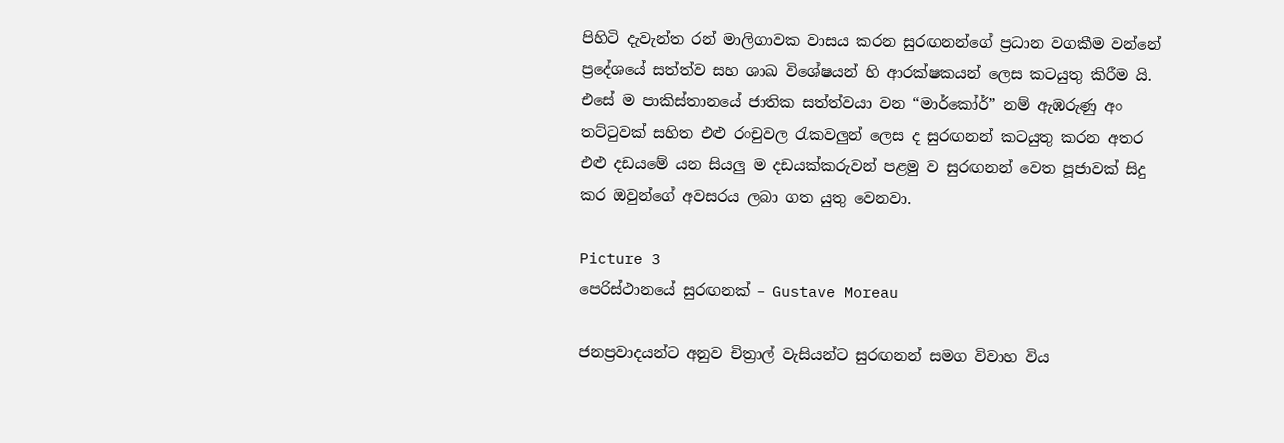පිහිටි දැවැන්ත රන් මාලිගාවක වාසය කරන සුරඟනන්ගේ ප්‍රධාන වගකීම වන්නේ ප්‍රදේශයේ සත්ත්ව සහ ශාඛ විශේෂයන් හි ආරක්ෂකයන් ලෙස කටයුතු කිරීම යි. එසේ ම පාකිස්තානයේ ජාතික සත්ත්වයා වන “මාර්කෝර්” නම් ඇඹරුණු අං තට්ටුවක් සහිත එළු රංචුවල රැකවලුන් ලෙස ද සුරඟනන් කටයුතු කරන අතර එළු දඩයමේ යන සියලු ම දඩයක්කරුවන් පළමු ව සුරඟනන් වෙත පූජාවක් සිදු කර ඔවුන්ගේ අවසරය ලබා ගත යුතු වෙනවා.

Picture 3
පෙරිස්ථානයේ සුරඟනක් – Gustave Moreau

ජනප්‍රවාදයන්ට අනුව චිත්‍රාල් වැසියන්ට සුරඟනන් සමග විවාහ විය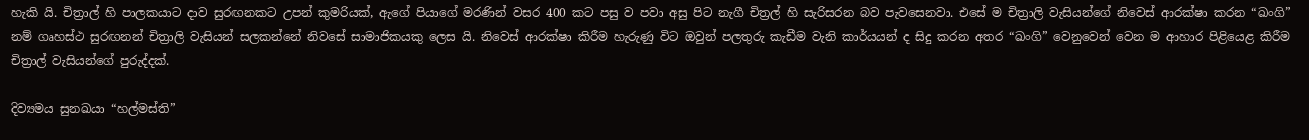හැකි යි. චිත්‍රාල් හි පාලකයාට දාව සුරඟනකට උපන් කුමරියක්, ඇගේ පියාගේ මරණින් වසර 400 කට පසු ව පවා අසු පිට නැගී චිත්‍රල් හි සැරිසරන බව පැවසෙනවා. එසේ ම චිත්‍රාලි වැසියන්ගේ නිවෙස් ආරක්ෂා කරන “ඛංගි” නම් ගෘහස්ථ සුරඟනන් චිත්‍රාලි වැසියන් සලකන්නේ නිවසේ සාමාජිකයකු ලෙස යි. නිවෙස් ආරක්ෂා කිරීම හැරුණු විට ඔවුන් පලතුරු කැඩීම වැනි කාර්යයන් ද සිදු කරන අතර “ඛංගි” වෙනුවෙන් වෙන ම ආහාර පිළියෙළ කිරීම චිත්‍රාල් වැසියන්ගේ පුරුද්දක්.

දිව්‍යමය සුනඛයා “හල්මස්ති”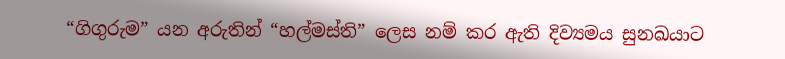“ගිගුරුම” යන අරුතින් “හල්මස්ති” ලෙස නම් කර ඇති දිව්‍යමය සුනඛයාට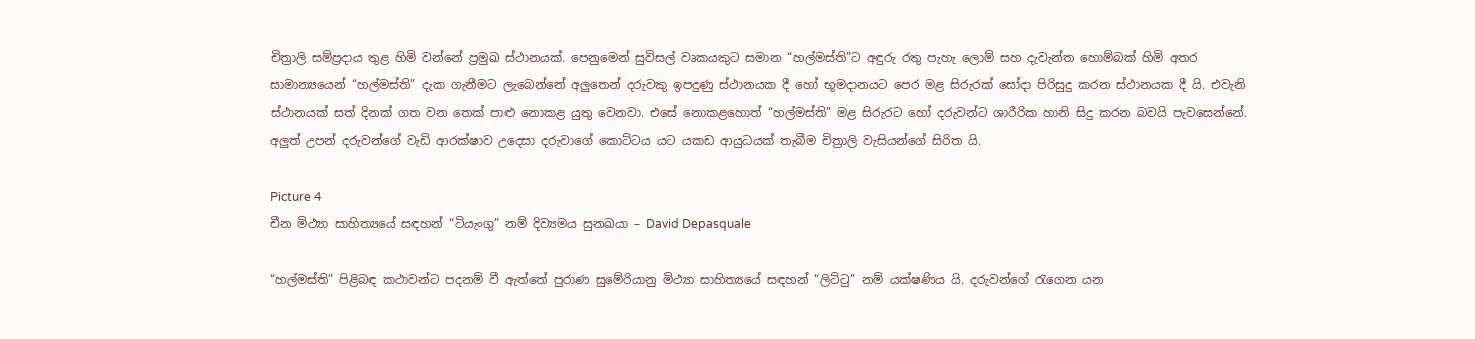චිත්‍රාලි සම්ප්‍රදාය තුළ හිමි වන්නේ ප්‍රමුඛ ස්ථානයක්. පෙනුමෙන් සුවිසල් වෘකයකුට සමාන “හල්මස්ති”ට අඳුරු රතු පැහැ ලොම් සහ දැවැන්ත හොම්බක් හිමි අතර සාමාන්‍යයෙන් “හල්මස්ති” දැක ගැනීමට ලැබෙන්නේ අලුතෙන් දරුවකු ඉපදුණු ස්ථානයක දී හෝ භූමදානයට පෙර මළ සිරුරක් සෝදා පිරිසුදු කරන ස්ථානයක දී යි. එවැනි ස්ථානයක් සත් දිනක් ගත වන තෙක් පාළු නොකළ යුතු වෙනවා. එසේ නොකළහොත් “හල්මස්ති” මළ සිරුරට හෝ දරුවන්ට ශාරීරික හානි සිදු කරන බවයි පැවසෙන්නේ. අලුත් උපන් දරුවන්ගේ වැඩි ආරක්ෂාව උදෙසා දරුවාගේ කොට්ටය යට යකඩ ආයුධයක් තැබීම චිත්‍රාලි වැසියන්ගේ සිරිත යි.

Picture 4
චීන මිථ්‍යා සාහිත්‍යයේ සඳහන් “ටියැංගු” නම් දිව්‍යමය සුනඛයා – David Depasquale

“හල්මස්ති” පිළිබඳ කථාවන්ට පදනම් වී ඇත්තේ පුරාණ සුමේරියානු මිථ්‍යා සාහිත්‍යයේ සඳහන් “ලිට්ටු” නම් යක්ෂණිය යි. දරුවන්ගේ රැගෙන යන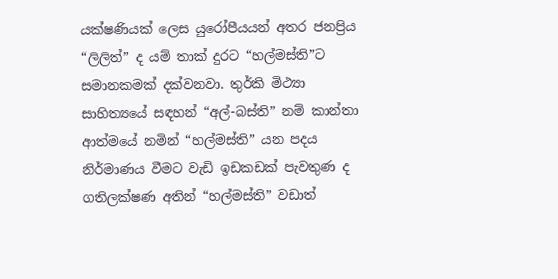යක්ෂණියක් ලෙස යුරෝපීයයන් අතර ජනප්‍රිය “ලිලිත්” ද යම් තාක් දුරට “හල්මස්ති”ට සමානකමක් දක්වනවා. තුර්කි මිථ්‍යා සාහිත්‍යයේ සඳහන් “අල්-බස්ති” නම් කාන්තා ආත්මයේ නමින් “හල්මස්ති” යන පදය නිර්මාණය වීමට වැඩි ඉඩකඩක් පැවතුණ ද ගතිලක්ෂණ අතින් “හල්මස්ති” වඩාත්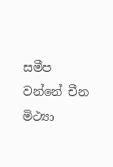සමීප වන්නේ චීන මිථ්‍යා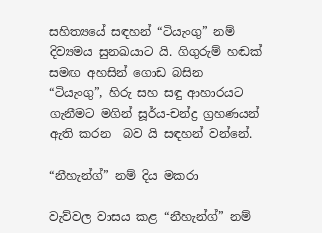සහිත්‍යයේ සඳහන් “ටියැංගු” නම් දිව්‍යමය සුනඛයාට යි. ගිගුරුම් හඬක් සමඟ අහසින් ගොඩ බසින “ටියැංගු”, හිරු සහ සඳු ආහාරයට ගැනීමට මගින් සූර්ය-චන්ද්‍ර ග්‍රහණයන් ඇති කරන  බව යි සඳහන් වන්නේ.

“නීහැන්ග්” නම් දිය මකරා

වැව්වල වාසය කළ “නීහැන්ග්” නම්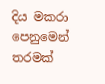දිය මකරා පෙනුමෙන් තරමක්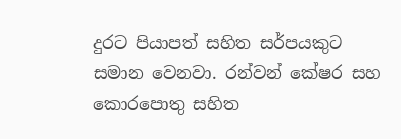දුරට පියාපත් සහිත සර්පයකුට සමාන වෙනවා. රන්වන් කේෂර සහ කොරපොතු සහිත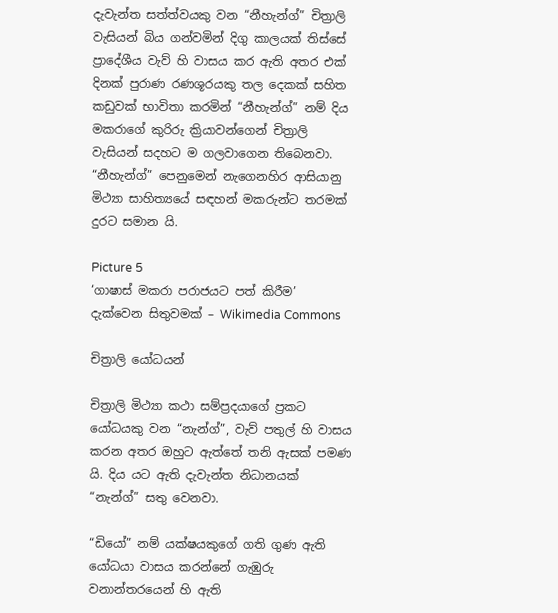දැවැන්ත සත්ත්වයකු වන “නීහැන්ග්” චිත්‍රාලි වැසියන් බිය ගන්වමින් දිගු කාලයක් තිස්සේ ප්‍රාදේශීය වැව් හි වාසය කර ඇති අතර එක් දිනක් පුරාණ රණශූරයකු තල දෙකක් සහිත කඩුවක් භාවිතා කරමින් “නීහැන්ග්” නම් දිය මකරාගේ කුරිරු ක්‍රියාවන්ගෙන් චිත්‍රාලි වැසියන් සදහට ම ගලවාගෙන තිබෙනවා. “නීහැන්ග්” පෙනුමෙන් නැගෙනහිර ආසියානු මිථ්‍යා සාහිත්‍යයේ සඳහන් මකරුන්ට තරමක් දුරට සමාන යි.

Picture 5
‘ගාෂාස් මකරා පරාජයට පත් කිරීම’ දැක්වෙන සිතුවමක් – Wikimedia Commons

චිත්‍රාලි යෝධයන්

චිත්‍රාලි මිථ්‍යා කථා සම්ප්‍රදයාගේ ප්‍රකට යෝධයකු වන “නැන්ග්”, වැව් පතුල් හි වාසය කරන අතර ඔහුට ඇත්තේ තනි ඇසක් පමණ යි. දිය යට ඇති දැවැන්ත නිධානයක් “නැන්ග්” සතු වෙනවා.

“ඩියෝ” නම් යක්ෂයකුගේ ගති ගුණ ඇති යෝධයා වාසය කරන්නේ ගැඹුරු වනාන්තරයෙන් හි ඇති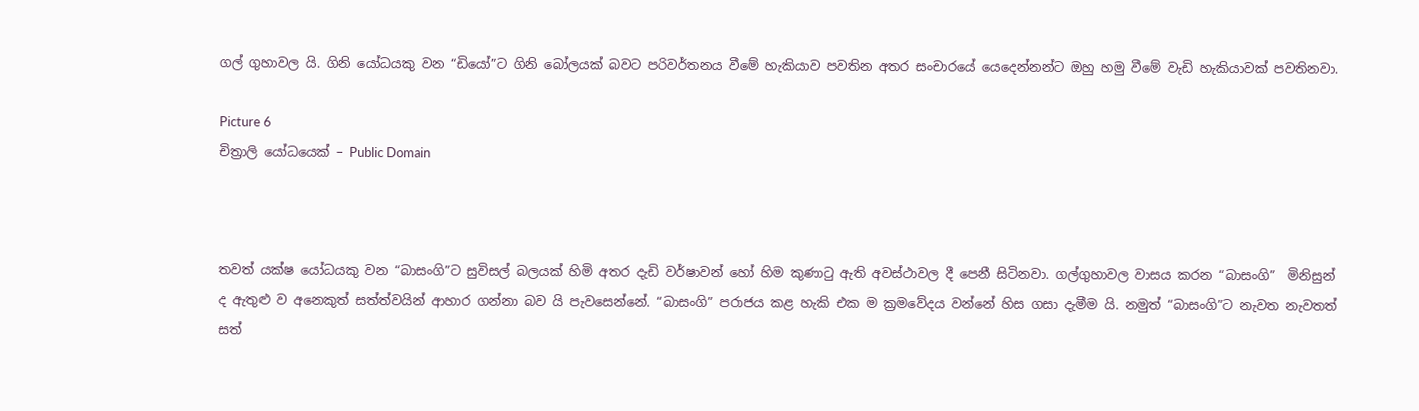ගල් ගුහාවල යි. ගිනි යෝධයකු වන “ඩියෝ”ට ගිනි බෝලයක් බවට පරිවර්තනය වීමේ හැකියාව පවතින අතර සංචාරයේ යෙදෙන්නන්ට ඔහු හමු වීමේ වැඩි හැකියාවක් පවතිනවා.

Picture 6
චිත්‍රාලි යෝධයෙක් – Public Domain



තවත් යක්ෂ යෝධයකු වන “බාසංගි”ට සුවිසල් බලයක් හිමි අතර දැඩි වර්ෂාවන් හෝ හිම කුණාටු ඇති අවස්ථාවල දී පෙනී සිටිනවා. ගල්ගුහාවල වාසය කරන “බාසංගි”  මිනිසුන් ද ඇතුළු ව අනෙකුත් සත්ත්වයින් ආහාර ගන්නා බව යි පැවසෙන්නේ. “බාසංගි” පරාජය කළ හැකි එක ම ක්‍රමවේදය වන්නේ හිස ගසා දැමීම යි. නමුත් “බාසංගි”ට නැවත නැවතත් සත්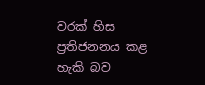වරක් හිස ප්‍රතිජනනය කළ හැකි බව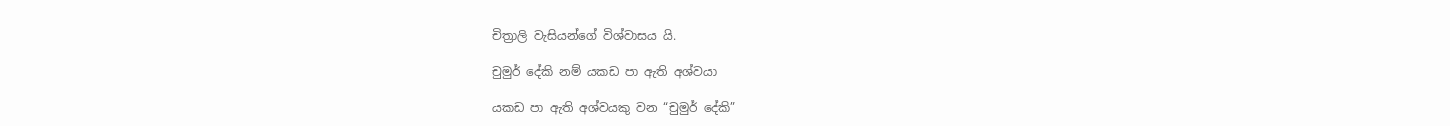චිත්‍රාලි වැසියන්ගේ විශ්වාසය යි.

චුමුර් දේකි නම් යකඩ පා ඇති අශ්වයා

යකඩ පා ඇති අශ්වයකු වන “චුමුර් දේකි”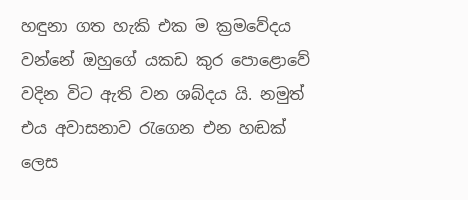හඳුනා ගත හැකි එක ම ක්‍රමවේදය වන්නේ ඔහුගේ යකඩ කුර පොළොවේ වදින විට ඇති වන ශබ්දය යි. නමුත් එය අවාසනාව රැගෙන එන හඬක් ලෙස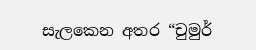සැලකෙන අතර “චුමුර්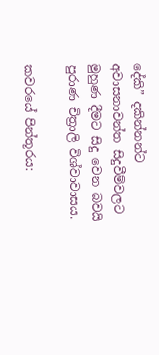දේකි” දකින්නන්ට අවාසනාවන්ත සිදුවීම්වලට මුහුණ දීමට සිදු වෙන බවයි පුරාණ චිත්‍රාලි විශ්වාවාසය.

කවරයේ පින්තූරය: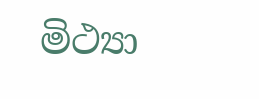මිථ්‍යා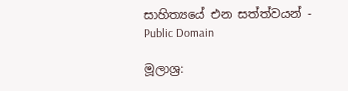සාහිත්‍යයේ එන සත්ත්වයන් - Public Domain

මූලාශ්‍ර: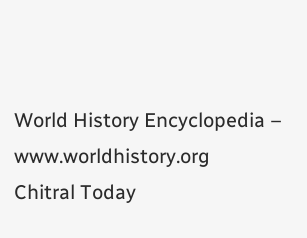World History Encyclopedia – www.worldhistory.org
Chitral Today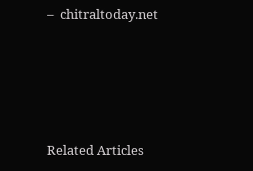–  chitraltoday.net





Related Articles